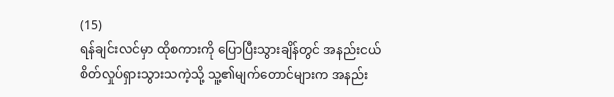(15)
ရန်ချင်းလင်မှာ ထိုစကားကို ပြောပြီးသွားချိန်တွင် အနည်းငယ် စိတ်လှုပ်ရှားသွားသကဲ့သို့ သူ့၏မျက်တောင်များက အနည်း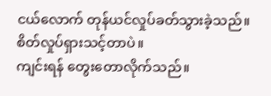ငယ်လောက် တုန်ယင်လှုပ်ခတ်သွားခဲ့သည်။
စိတ်လှုပ်ရှားသင့်တာပဲ။
ကျင်းရန် တွေးတောလိုက်သည်။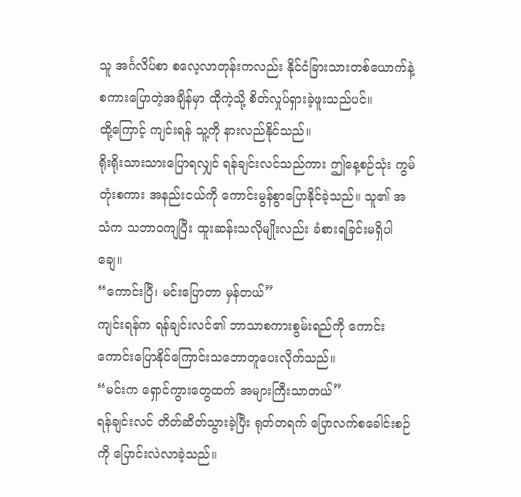သူ အင်္ဂလိပ်စာ စလေ့လာတုန်းကလည်း နိုင်ငံခြားသားတစ်ယောက်နဲ့ စကားပြောတဲ့အချိန်မှာ ထိုကဲ့သို့ စိတ်လှုပ်ရှားခဲ့ဖူးသည်ပင်။
ထို့ကြောင့် ကျင်းရန် သူ့ကို နားလည်နိုင်သည်။
ရိုးရိုးသားသားပြောရလျှင် ရန်ချင်းလင်သည်ကား ဤနေ့စဉ်သုံး ကွမ်တုံးစကား အနည်းငယ်ကို ကောင်းမွန်စွာပြောနိုင်ခဲ့သည်။ သူ၏ အသံက သဘာဝကျပြီး ထူးဆန်းသလိုမျိုးလည်း ခံစားရခြင်းမရှိပါချေ။
“ကောင်းပြီ၊ မင်းပြောတာ မှန်တယ်”
ကျင်းရန်က ရန်ချင်းလင်၏ ဘာသာစကားစွမ်းရည်ကို ကောင်းကောင်းပြောနိုင်ကြောင်းသဘောတူပေးလိုက်သည်။
“မင်းက ရှောင်ကွားတွေထက် အများကြီးသာတယ်”
ရန်ချင်းလင် တိတ်ဆိတ်သွားခဲ့ပြီး ရုတ်တရက် ပြောလက်စခေါင်းစဉ်ကို ပြောင်းလဲလာခဲ့သည်။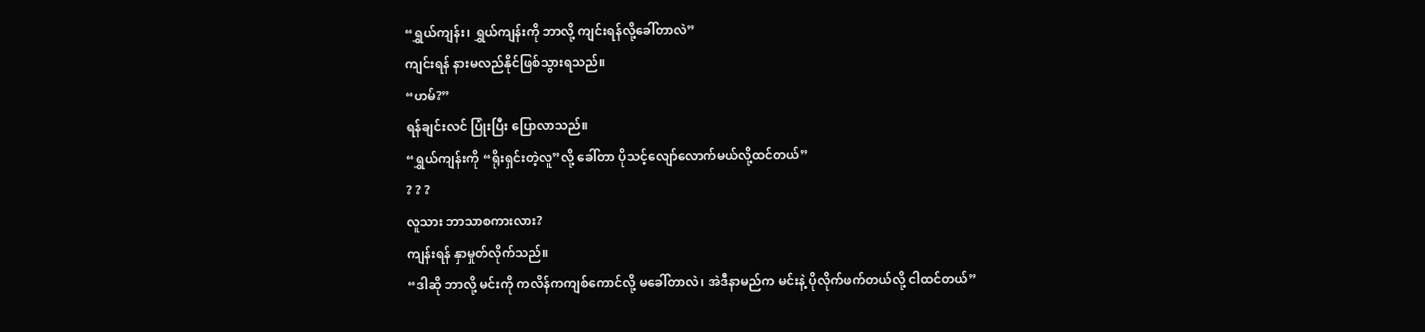“ရွှယ်ကျန်း၊ ရွှယ်ကျန်းကို ဘာလို့ ကျင်းရန်လို့ခေါ်တာလဲ”
ကျင်းရန် နားမလည်နိုင်ဖြစ်သွားရသည်။
“ဟမ်?”
ရန်ချင်းလင် ပြုံးပြီး ပြောလာသည်။
“ရွှယ်ကျန်းကို “ရိုးရှင်းတဲ့လူ”လို့ ခေါ်တာ ပိုသင့်လျော်လောက်မယ်လို့ထင်တယ်”
? ? ?
လူသား ဘာသာစကားလား?
ကျန်းရန် နှာမှုတ်လိုက်သည်။
“ဒါဆို ဘာလို့ မင်းကို ကလိန်ကကျစ်ကောင်လို့ မခေါ်တာလဲ၊ အဲဒီနာမည်က မင်းနဲ့ ပိုလိုက်ဖက်တယ်လို့ ငါထင်တယ်”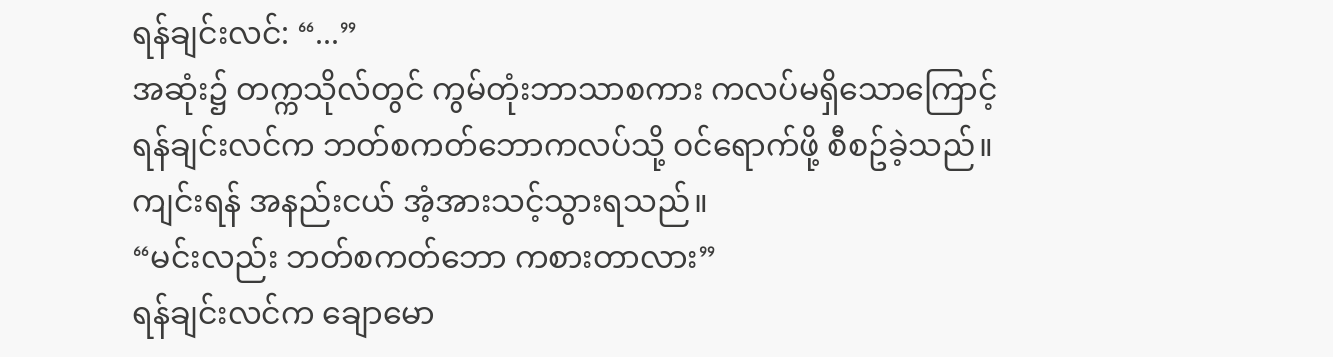ရန်ချင်းလင်: “...”
အဆုံး၌ တက္ကသိုလ်တွင် ကွမ်တုံးဘာသာစကား ကလပ်မရှိသောကြောင့် ရန်ချင်းလင်က ဘတ်စကတ်ဘောကလပ်သို့ ဝင်ရောက်ဖို့ စီစဥ်ခဲ့သည်။
ကျင်းရန် အနည်းငယ် အံ့အားသင့်သွားရသည်။
“မင်းလည်း ဘတ်စကတ်ဘော ကစားတာလား”
ရန်ချင်းလင်က ချောမော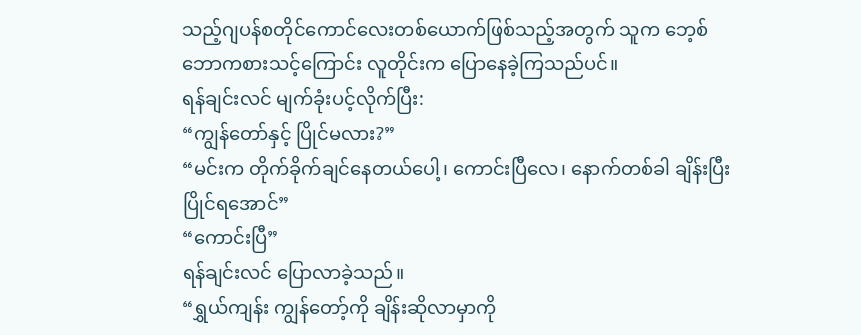သည့်ဂျပန်စတိုင်ကောင်လေးတစ်ယောက်ဖြစ်သည့်အတွက် သူက ဘေ့စ်ဘောကစားသင့်ကြောင်း လူတိုင်းက ပြောနေခဲ့ကြသည်ပင်။
ရန်ချင်းလင် မျက်ခုံးပင့်လိုက်ပြီး:
“ကျွန်တော်နှင့် ပြိုင်မလား?”
“မင်းက တိုက်ခိုက်ချင်နေတယ်ပေါ့၊ ကောင်းပြီလေ၊ နောက်တစ်ခါ ချိန်းပြီး ပြိုင်ရအောင်”
“ကောင်းပြီ”
ရန်ချင်းလင် ပြောလာခဲ့သည်။
“ရွှယ်ကျန်း ကျွန်တော့်ကို ချိန်းဆိုလာမှာကို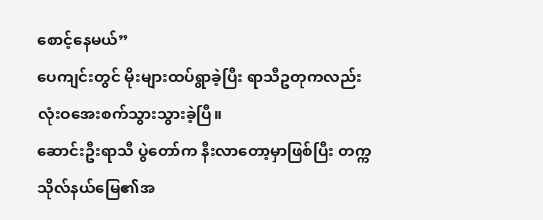စောင့်နေမယ်”
ပေကျင်းတွင် မိုးများထပ်ရွာခဲ့ပြီး ရာသီဥတုကလည်း လုံးဝအေးစက်သွားသွားခဲ့ပြီ။
ဆောင်းဦးရာသီ ပွဲတော်က နီးလာတော့မှာဖြစ်ပြီး တက္ကသိုလ်နယ်မြေ၏အ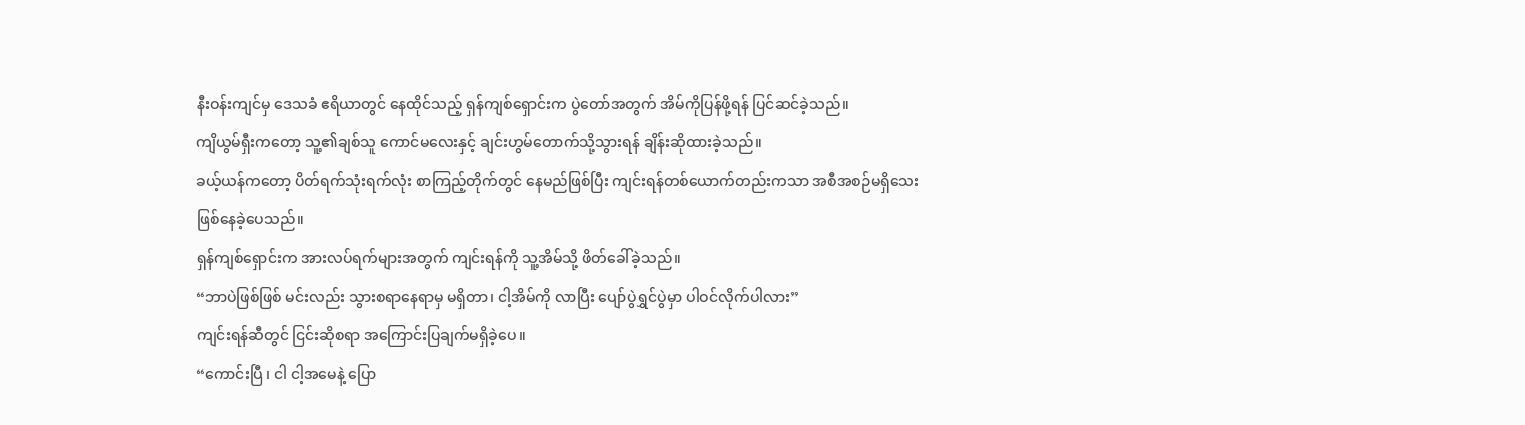နီးဝန်းကျင်မှ ဒေသခံ ဧရိယာတွင် နေထိုင်သည့် ရှန်ကျစ်ရှောင်းက ပွဲတော်အတွက် အိမ်ကိုပြန်ဖို့ရန် ပြင်ဆင်ခဲ့သည်။
ကျိယွမ်ရှီးကတော့ သူ့၏ချစ်သူ ကောင်မလေးနှင့် ချင်းဟွမ်တောက်သို့သွားရန် ချိန်းဆိုထားခဲ့သည်။
ခယ့်ယန်ကတော့ ပိတ်ရက်သုံးရက်လုံး စာကြည့်တိုက်တွင် နေမည်ဖြစ်ပြီး ကျင်းရန်တစ်ယောက်တည်းကသာ အစီအစဉ်မရှိသေးဖြစ်နေခဲ့ပေသည်။
ရှန်ကျစ်ရှောင်းက အားလပ်ရက်များအတွက် ကျင်းရန်ကို သူ့အိမ်သို့ ဖိတ်ခေါ်ခဲ့သည်။
“ဘာပဲဖြစ်ဖြစ် မင်းလည်း သွားစရာနေရာမှ မရှိတာ၊ ငါ့အိမ်ကို လာပြီး ပျော်ပွဲရွှင်ပွဲမှာ ပါဝင်လိုက်ပါလား”
ကျင်းရန်ဆီတွင် ငြင်းဆိုစရာ အကြောင်းပြချက်မရှိခဲ့ပေ။
“ကောင်းပြီ ၊ ငါ ငါ့အမေနဲ့ ပြော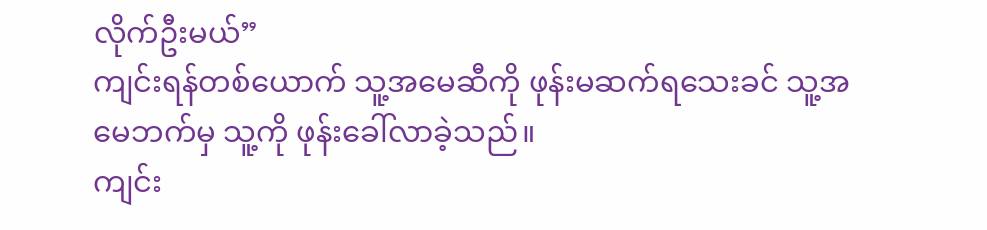လိုက်ဦးမယ်”
ကျင်းရန်တစ်ယောက် သူ့အမေဆီကို ဖုန်းမဆက်ရသေးခင် သူ့အမေဘက်မှ သူ့ကို ဖုန်းခေါ်လာခဲ့သည်။
ကျင်း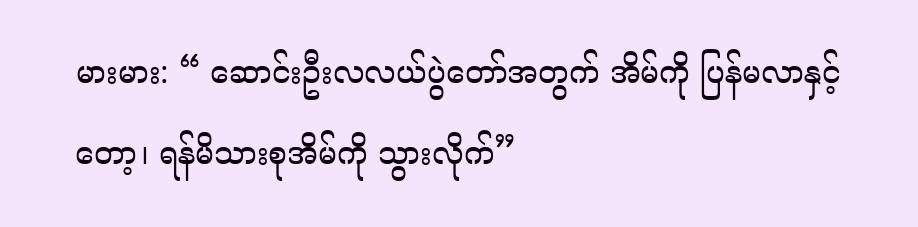မားမား: “ ဆောင်းဦးလလယ်ပွဲတော်အတွက် အိမ်ကို ပြန်မလာနှင့်တော့၊ ရန်မိသားစုအိမ်ကို သွားလိုက်”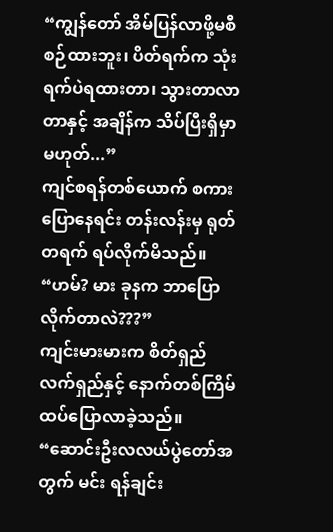“ကျွန်တော် အိမ်ပြန်လာဖို့မစီစဉ်ထားဘူး၊ ပိတ်ရက်က သုံးရက်ပဲရထားတာ၊ သွားတာလာတာနှင့် အချိန်က သိပ်ပြီးရှိမှာမဟုတ်...”
ကျင်စရန်တစ်ယောက် စကားပြောနေရင်း တန်းလန်းမှ ရုတ်တရက် ရပ်လိုက်မိသည်။
“ဟမ်? မား ခုနက ဘာပြောလိုက်တာလဲ???”
ကျင်းမားမားက စိတ်ရှည်လက်ရှည်နှင့် နောက်တစ်ကြိမ် ထပ်ပြောလာခဲ့သည်။
“ဆောင်းဦးလလယ်ပွဲတော်အတွက် မင်း ရန်ချင်း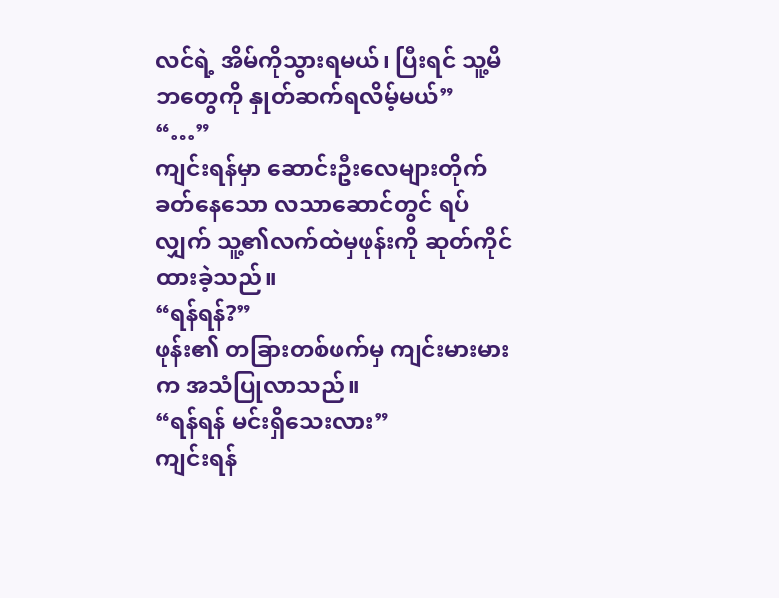လင်ရဲ့ အိမ်ကိုသွားရမယ်၊ ပြီးရင် သူ့မိဘတွေကို နှုတ်ဆက်ရလိမ့်မယ်”
“…”
ကျင်းရန်မှာ ဆောင်းဦးလေများတိုက်ခတ်နေသော လသာဆောင်တွင် ရပ်လျှက် သူ့၏လက်ထဲမှဖုန်းကို ဆုတ်ကိုင်ထားခဲ့သည်။
“ရန်ရန်?”
ဖုန်း၏ တခြားတစ်ဖက်မှ ကျင်းမားမားက အသံပြုလာသည်။
“ရန်ရန် မင်းရှိသေးလား”
ကျင်းရန်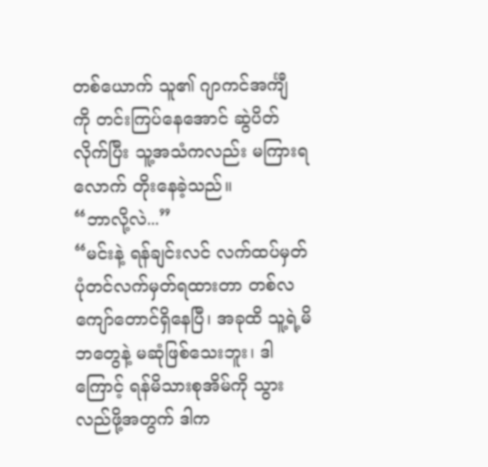တစ်ယောက် သူ၏ ဂျာကင်အင်္ကျီ ကို တင်းကြပ်နေအောင် ဆွဲပိတ်လိုက်ပြီး သူ့အသံကလည်း မကြားရလောက် တိုးနေခဲ့သည်။
“ဘာလို့လဲ...”
“မင်းနဲ့ ရန်ချင်းလင် လက်ထပ်မှတ်ပုံတင်လက်မှတ်ရထားတာ တစ်လကျော်တောင်ရှိနေပြီ၊ အခုထိ သူ့ရဲ့မိဘတွေနဲ့ မဆုံဖြစ်သေးဘူး၊ ဒါကြောင့် ရန်မိသားစုအိမ်ကို သွားလည်ဖို့အတွက် ဒါက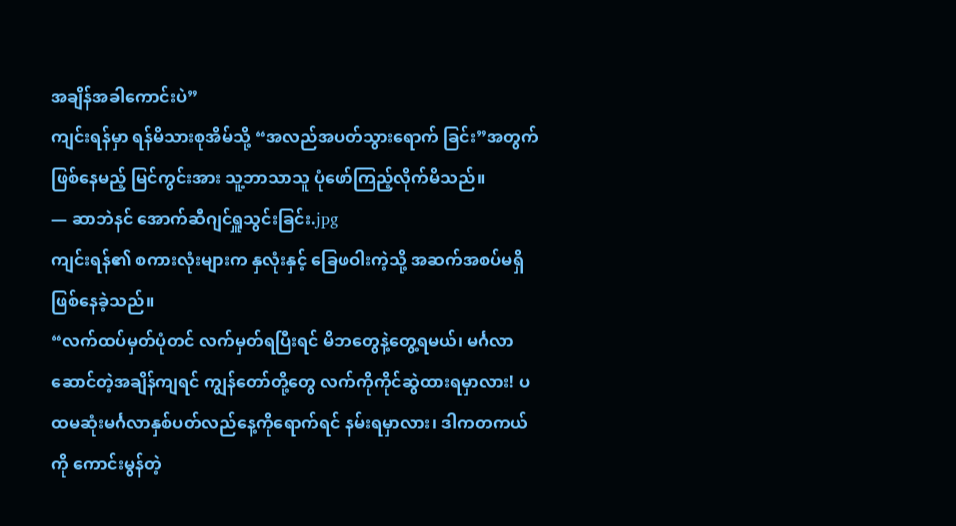အချိန်အခါကောင်းပဲ”
ကျင်းရန်မှာ ရန်မိသားစုအိမ်သို့ “အလည်အပတ်သွားရောက် ခြင်း”အတွက် ဖြစ်နေမည့် မြင်ကွင်းအား သူ့ဘာသာသူ ပုံဖော်ကြည့်လိုက်မိသည်။
— ဆာဘဲနင် အောက်ဆီဂျင်ရှူသွင်းခြင်း.jpg
ကျင်းရန်၏ စကားလုံးများက နှလုံးနှင့် ခြေဖဝါးကဲ့သို့ အဆက်အစပ်မရှိဖြစ်နေခဲ့သည်။
“လက်ထပ်မှတ်ပုံတင် လက်မှတ်ရပြီးရင် မိဘတွေနဲ့တွေ့ရမယ်၊ မင်္ဂလာဆောင်တဲ့အချိန်ကျရင် ကျွန်တော်တို့တွေ လက်ကိုကိုင်ဆွဲထားရမှာလား! ပထမဆုံးမင်္ဂလာနှစ်ပတ်လည်နေ့ကိုရောက်ရင် နမ်းရမှာလား၊ ဒါကတကယ်ကို ကောင်းမွန်တဲ့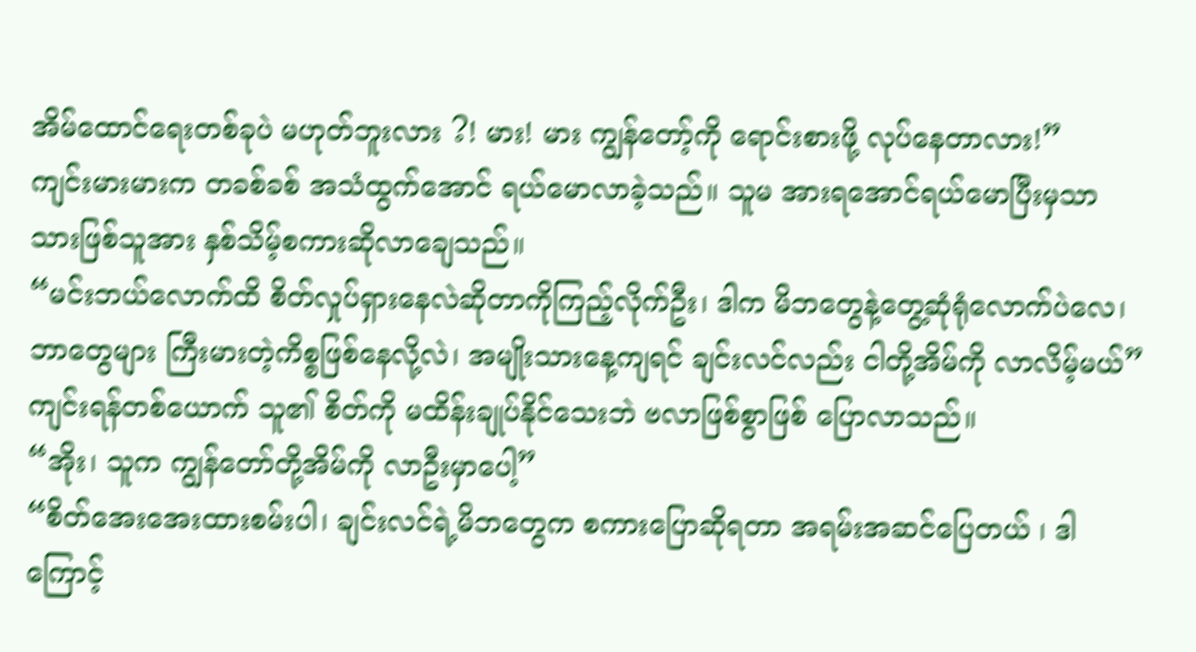အိမ်ထောင်ရေးတစ်ခုပဲ မဟုတ်ဘူးလား ?! မား! မား ကျွန်တော့်ကို ရောင်းစားဖို့ လုပ်နေတာလား!”
ကျင်းမားမားက တခစ်ခစ် အသံထွက်အောင် ရယ်မောလာခဲ့သည်။ သူမ အားရအောင်ရယ်မောပြီးမှသာ သားဖြစ်သူအား နှစ်သိမ့်စကားဆိုလာချေသည်။
“မင်းဘယ်လောက်ထိ စိတ်လှုပ်ရှားနေလဲဆိုတာကိုကြည့်လိုက်ဦး၊ ဒါက မိဘတွေနဲ့တွေ့ဆုံရုံလောက်ပဲလေ၊ ဘာတွေများ ကြီးမားတဲ့ကိစ္စဖြစ်နေလို့လဲ၊ အမျိုးသားနေ့ကျရင် ချင်းလင်လည်း ငါတို့အိမ်ကို လာလိမ့်မယ်”
ကျင်းရန်တစ်ယောက် သူ၏ စိတ်ကို မထိန်းချုပ်နိုင်သေးဘဲ ဗလာဖြစ်စွာဖြစ် ပြောလာသည်။
“အိုး၊ သူက ကျွန်တော်တို့အိမ်ကို လာဦးမှာပေါ့”
“စိတ်အေးအေးထားစမ်းပါ၊ ချင်းလင်ရဲ့မိဘတွေက စကားပြောဆိုရတာ အရမ်းအဆင်ပြေတယ် ၊ ဒါကြောင့်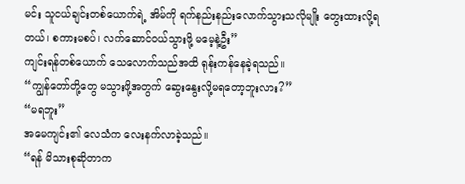မင်း သူငယ်ချင်းတစ်ယောက်ရဲ့ အိမ်ကို ရက်နည်းနည်းလောက်သွားသလိုမျိုး တွေးထားလို့ရတယ်၊ စကားမစပ်၊ လက်ဆောင်ဝယ်သွားဖို့ မမေ့နဲ့ဦး”
ကျင်းရန်တစ်ယောက် သေလောက်သည်အထိ ရုန်းကန်နေခဲ့ရသည်။
“ကျွန်တော်တို့တွေ မသွားဖို့အတွက် ဆွေးနွေးလို့မရတော့ဘူးလား?”
“မရဘူး”
အမေကျင်း၏ လေသံက လေးနက်လာခဲ့သည်။
“ရန် မိသားစုဆိုတာက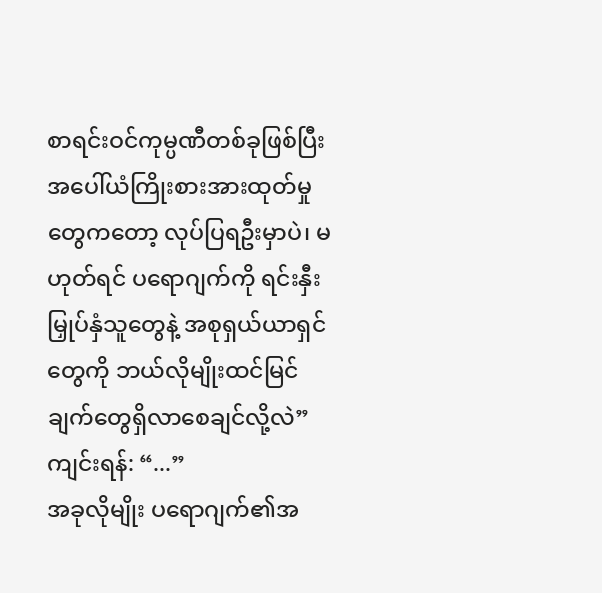စာရင်းဝင်ကုမ္ပဏီတစ်ခုဖြစ်ပြီး အပေါ်ယံကြိုးစားအားထုတ်မှုတွေကတော့ လုပ်ပြရဦးမှာပဲ၊ မဟုတ်ရင် ပရောဂျက်ကို ရင်းနှီးမြှုပ်နှံသူတွေနဲ့ အစုရှယ်ယာရှင်တွေကို ဘယ်လိုမျိုးထင်မြင်ချက်တွေရှိလာစေချင်လို့လဲ”
ကျင်းရန်: “...”
အခုလိုမျိုး ပရောဂျက်၏အ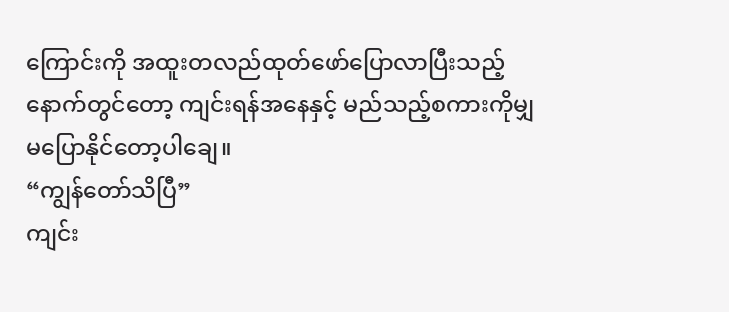ကြောင်းကို အထူးတလည်ထုတ်ဖော်ပြောလာပြီးသည့်နောက်တွင်တော့ ကျင်းရန်အနေနှင့် မည်သည့်စကားကိုမျှ မပြောနိုင်တော့ပါချေ။
“ကျွန်တော်သိပြီ”
ကျင်း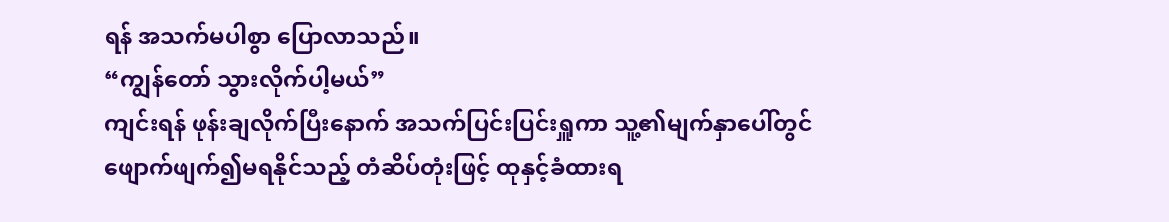ရန် အသက်မပါစွာ ပြောလာသည်။
“ကျွန်တော် သွားလိုက်ပါ့မယ်”
ကျင်းရန် ဖုန်းချလိုက်ပြီးနောက် အသက်ပြင်းပြင်းရှူကာ သူ့၏မျက်နှာပေါ်တွင် ဖျောက်ဖျက်၍မရနိုင်သည့် တံဆိပ်တုံးဖြင့် ထုနှင့်ခံထားရ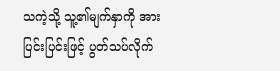သကဲ့သို့ သူ့၏မျက်နှာကို အားပြင်းပြင်းဖြင့် ပွတ်သပ်လိုက်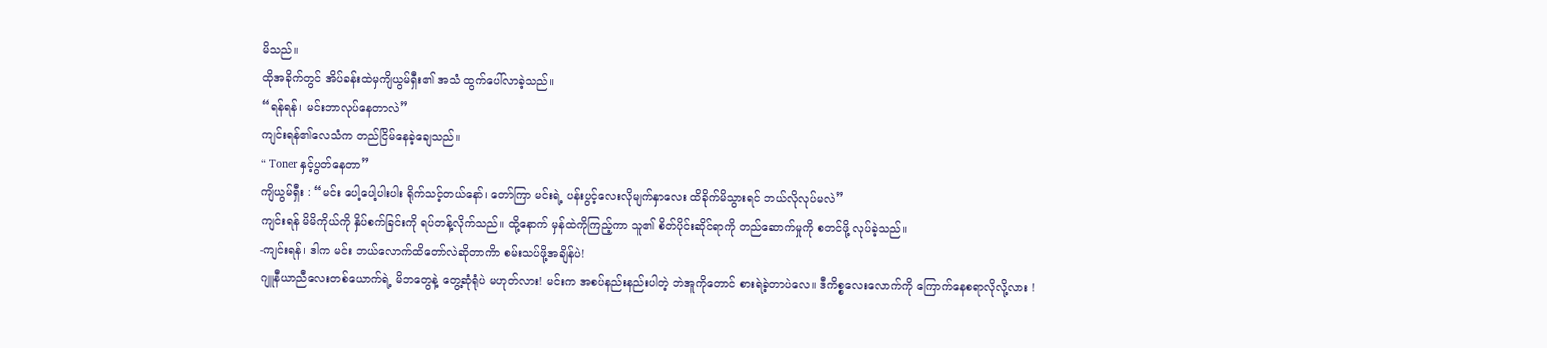မိသည်။
ထိုအခိုက်တွင် အိပ်ခန်းထဲမှကျိယွမ်ရှီး၏ အသံ ထွက်ပေါ်လာခဲ့သည်။
“ရန်ရန်၊ မင်းဘာလုပ်နေတာလဲ”
ကျင်းရန်၏လေသံက တည်ငြိမ်နေခဲ့ချေသည်။
“ Toner နှင့်ပွတ်နေတာ”
ကျိယွမ်ရှီး : “မင်း ပေါ့ပေါ့ပါးပါး ရိုက်သင့်တယ်နော်၊ တော်ကြာ မင်းရဲ့ ပန်းပွင့်လေးလိုမျက်နှာလေး ထိခိုက်မိသွားရင် ဘယ်လိုလုပ်မလဲ”
ကျင်းရန် မိမိကိုယ်ကို နှိပ်စက်ခြင်းကို ရပ်တန့်လိုက်သည်။ ထို့နောက် မှန်ထဲကိုကြည့်ကာ သူ၏ စိတ်ပိုင်းဆိုင်ရာကို တည်ဆောက်မှုကို စတင်ဖို့ လုပ်ခဲ့သည်။
-ကျင်းရန်၊ ဒါက မင်း ဘယ်လောက်ထိတော်လဲဆိုတာကိာ စမ်းသပ်ဖို့အချိန်ပဲ!
ဂျူနီယာညီလေးတစ်ယောက်ရဲ့ မိဘတွေနဲ့ တွေ့ဆုံရုံပဲ မဟုတ်လား! မင်းက အစပ်နည်းနည်းပါတဲ့ ဘဲအူကိုတောင် စားရဲခဲ့တာပဲလေ။ ဒီကိစ္စလေးလောက်ကို ကြောက်နေစရာလိုလို့လား !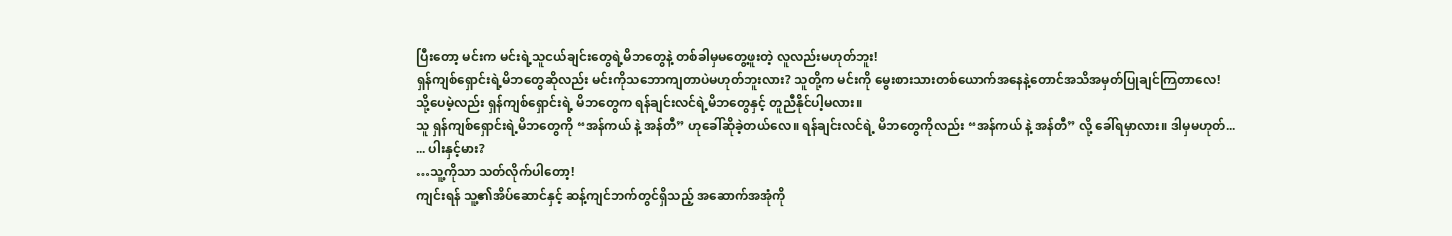ပြီးတော့ မင်းက မင်းရဲ့သူငယ်ချင်းတွေရဲ့မိဘတွေနဲ့ တစ်ခါမှမတွေ့ဖူးတဲ့ လူလည်းမဟုတ်ဘူး!
ရှန်ကျစ်ရှောင်းရဲ့မိဘတွေဆိုလည်း မင်းကိုသဘောကျတာပဲမဟုတ်ဘူးလား? သူတို့က မင်းကို မွေးစားသားတစ်ယောက်အနေနဲ့တောင်အသိအမှတ်ပြုချင်ကြတာလေ!
သို့ပေမဲ့လည်း ရှန်ကျစ်ရှောင်းရဲ့ မိဘတွေက ရန်ချင်းလင်ရဲ့မိဘတွေနှင့် တူညီနိုင်ပါ့မလား။
သူ ရှန်ကျစ်ရှောင်းရဲ့မိဘတွေကို “အန်ကယ် နဲ့ အန်တီ” ဟုခေါ်ဆိုခဲ့တယ်လေ။ ရန်ချင်းလင်ရဲ့ မိဘတွေကိုလည်း “အန်ကယ် နဲ့ အန်တီ” လို့ ခေါ်ရမှာလား။ ဒါမှမဟုတ်...
... ပါးနှင့်မား?
…သူ့ကိုသာ သတ်လိုက်ပါတော့!
ကျင်းရန် သူ့၏အိပ်ဆောင်နှင့် ဆန့်ကျင်ဘက်တွင်ရှိသည့် အဆောက်အအုံကို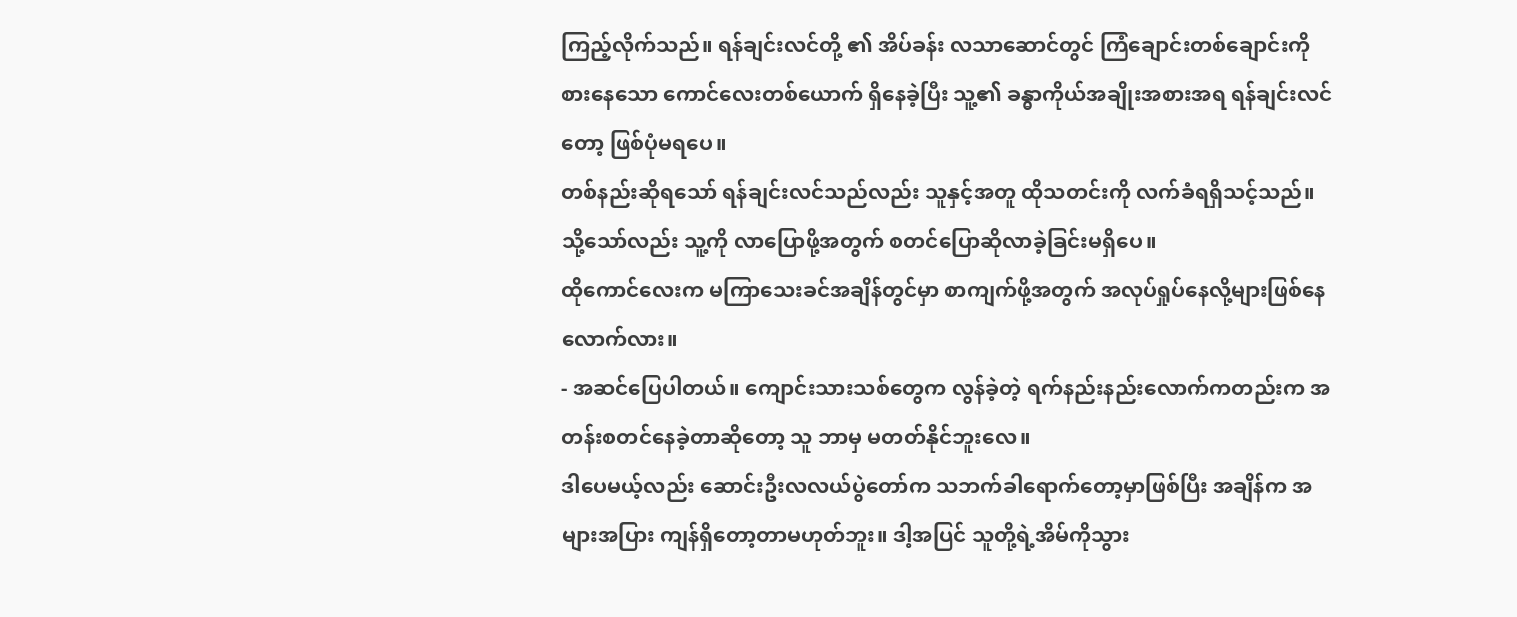ကြည့်လိုက်သည်။ ရန်ချင်းလင်တို့ ၏ အိပ်ခန်း လသာဆောင်တွင် ကြံချောင်းတစ်ချောင်းကို စားနေသော ကောင်လေးတစ်ယောက် ရှိနေခဲ့ပြီး သူ့၏ ခန္ဓာကိုယ်အချိုးအစားအရ ရန်ချင်းလင်တော့ ဖြစ်ပုံမရပေ။
တစ်နည်းဆိုရသော် ရန်ချင်းလင်သည်လည်း သူနှင့်အတူ ထိုသတင်းကို လက်ခံရရှိသင့်သည်။ သို့သော်လည်း သူ့ကို လာပြောဖို့အတွက် စတင်ပြောဆိုလာခဲ့ခြင်းမရှိပေ။
ထိုကောင်လေးက မကြာသေးခင်အချိန်တွင်မှာ စာကျက်ဖို့အတွက် အလုပ်ရှုပ်နေလို့များဖြစ်နေလောက်လား။
- အဆင်ပြေပါတယ်။ ကျောင်းသားသစ်တွေက လွန်ခဲ့တဲ့ ရက်နည်းနည်းလောက်ကတည်းက အတန်းစတင်နေခဲ့တာဆိုတော့ သူ ဘာမှ မတတ်နိုင်ဘူးလေ။
ဒါပေမယ့်လည်း ဆောင်းဦးလလယ်ပွဲတော်က သဘက်ခါရောက်တော့မှာဖြစ်ပြီး အချိန်က အများအပြား ကျန်ရှိတော့တာမဟုတ်ဘူး။ ဒါ့အပြင် သူတို့ရဲ့အိမ်ကိုသွား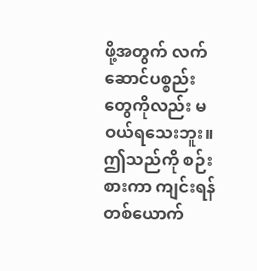ဖို့အတွက် လက်ဆောင်ပစ္စည်းတွေကိုလည်း မဝယ်ရသေးဘူး။
ဤသည်ကို စဉ်းစားကာ ကျင်းရန်တစ်ယောက်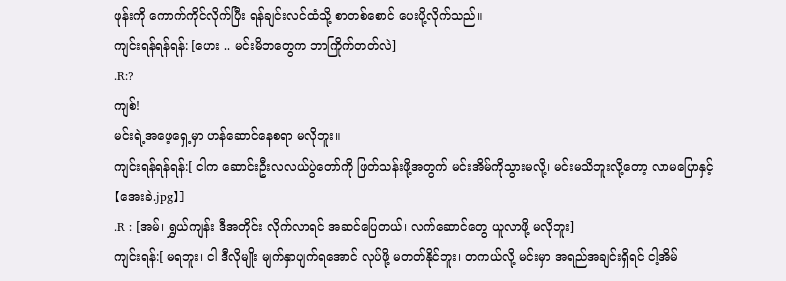ဖုန်းကို ကောက်ကိုင်လိုက်ပြီး ရန်ချင်းလင်ထံသို့ စာတစ်စောင် ပေးပို့လိုက်သည်။
ကျင်းရန်ရန်ရန်: [ဟေး .. မင်းမိဘတွေက ဘာကြိုက်တတ်လဲ]
.R:?
ကျစ်!
မင်းရဲ့အဖေ့ရှေ့မှာ ဟန်ဆောင်နေစရာ မလိုဘူး။
ကျင်းရန်ရန်ရန်:[ ငါက ဆောင်းဦးလလယ်ပွဲတော်ကို ဖြတ်သန်းဖို့အတွက် မင်းအိမ်ကိုသွားမလို့၊ မင်းမသိဘူးလို့တော့ လာမပြောနှင့် 【အေးခဲ.jpg】]
.R : [အမ်၊ ရွှယ်ကျန်း ဒီအတိုင်း လိုက်လာရင် အဆင်ပြေတယ်၊ လက်ဆောင်တွေ ယူလာဖို့ မလိုဘူး]
ကျင်းရန်:[ မရဘူး၊ ငါ ဒီလိုမျိုး မျက်နှာပျက်ရအောင် လုပ်ဖို့ မတတ်နိုင်ဘူး၊ တကယ်လို့ မင်းမှာ အရည်အချင်းရှိရင် ငါ့အိမ်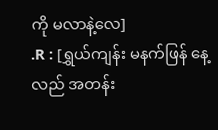ကို မလာနဲ့လေ]
.R : [ရွှယ်ကျန်း မနက်ဖြန် နေ့လည် အတန်း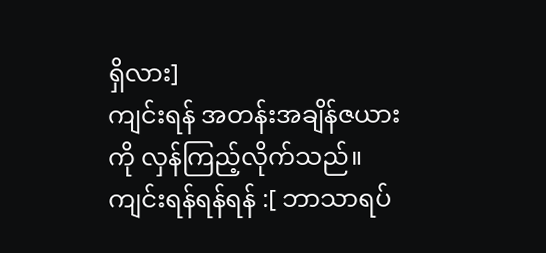ရှိလား]
ကျင်းရန် အတန်းအချိန်ဇယားကို လှန်ကြည့်လိုက်သည်။
ကျင်းရန်ရန်ရန် :[ ဘာသာရပ်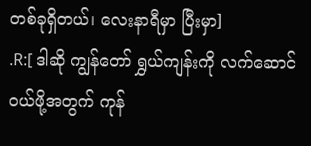တစ်ခုရှိတယ်၊ လေးနာရီမှာ ပြီးမှာ]
.R:[ ဒါဆို ကျွန်တော် ရွှယ်ကျန်းကို လက်ဆောင်ဝယ်ဖို့အတွက် ကုန်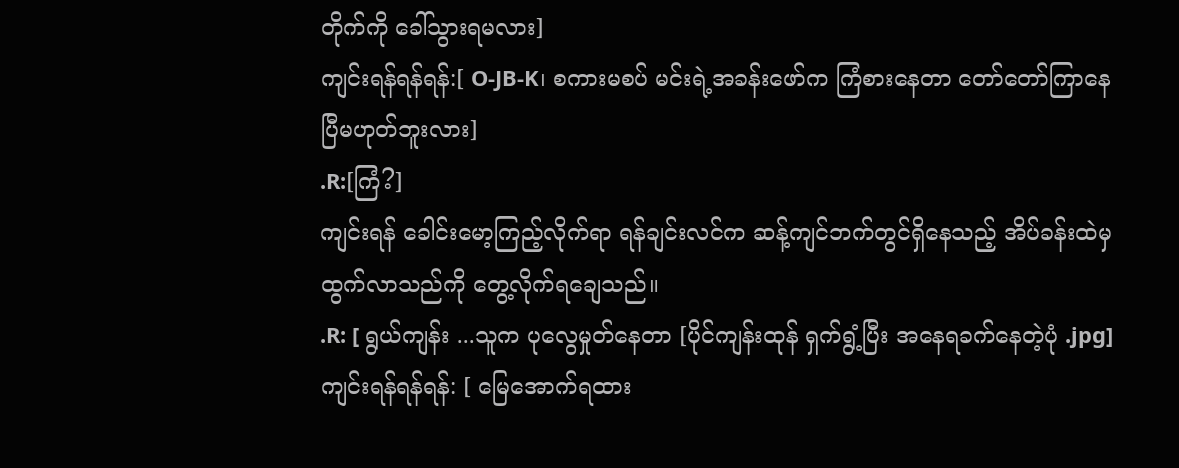တိုက်ကို ခေါ်သွားရမလား]
ကျင်းရန်ရန်ရန်:[ O-JB-K၊ စကားမစပ် မင်းရဲ့အခန်းဖော်က ကြံစားနေတာ တော်တော်ကြာနေပြီမဟုတ်ဘူးလား]
.R:[ကြံ?]
ကျင်းရန် ခေါင်းမော့ကြည့်လိုက်ရာ ရန်ချင်းလင်က ဆန့်ကျင်ဘက်တွင်ရှိနေသည့် အိပ်ခန်းထဲမှ ထွက်လာသည်ကို တွေ့လိုက်ရချေသည်။
.R: [ ရွယ်ကျန်း ...သူက ပုလွေမှုတ်နေတာ [ပိုင်ကျန်းထုန် ရှက်ရွံ့ပြီး အနေရခက်နေတဲ့ပုံ .jpg]
ကျင်းရန်ရန်ရန်: [ မြေအောက်ရထား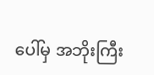ပေါ်မှ အဘိုးကြီး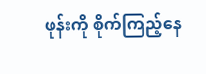ဖုန်းကို စိုက်ကြည့်နေ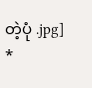တဲ့ပုံ .jpg]
*